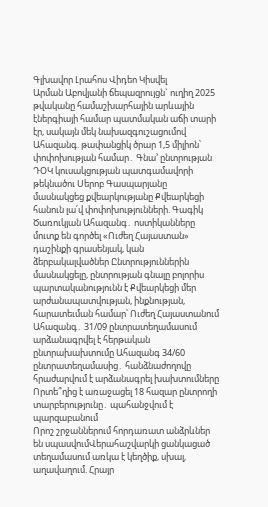Գլխավոր Լրահոս Վիդեո Կիսվել
Արման Աբովյանի ճեպազրույցն` ուղիղ 2025 թվականը համաշխարհային արևային էներգիայի համար պատմական աճի տարի էր, սակայն մեկ նախազգուշացումով Ահազանգ. թափանցիկ ծրար 1,5 միլիոն՝ փոփոխության համար․ Գնա’ ընտրության ԴՕԿ կուսակցության պատգամավորի թեկնածու Սերոբ Գասպարյանը մասնակցեց քվեարկությանը Քվեարկեցի հանուն լա՛վ փոփոխությունների. Գագիկ Ծառուկյան Ահազանգ․ ոստիկանները մուտք են գործել «Ուժեղ Հայաստան» դաշինքի գրասենյակ, կան ձերբակալվածներ Ընտրություններին մասնակցելը, ընտրության գնալը բոլորիս պարտականությունն է Քվեարկեցի մեր արժանապատվության, ինքնության, հարատեւման համար՝ Ուժեղ Հայաստանում Ահազանգ․ 31/09 ընտրատեղամասում արձանագրվել է հերթական ընտրախախտումը Ահազանգ 34/60 ընտրատեղամասից․ հանձնաժողովը հրաժարվում է արձանագրել խախտումները Որտե՞ղից է առաջացել 18 հազար ընտրողի տարբերությունը․ պահանջվում է պարզաբանում
Որոշ շրջաններում հորդառատ անձրևներ են սպասվումՎերահաշվարկի ցանկացած տեղամասում առկա է կեղծիք, սխալ, աղավաղում. Հրայր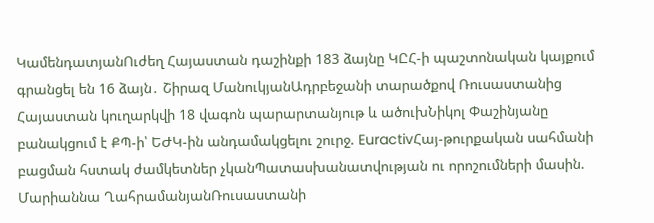ԿամենդատյանՈւժեղ Հայաստան դաշինքի 183 ձայնը ԿԸՀ-ի պաշտոնական կայքում գրանցել են 16 ձայն․ Շիրազ ՄանուկյանԱդրբեջանի տարածքով Ռուսաստանից Հայաստան կուղարկվի 18 վագոն պարարտանյութ և ածուխՆիկոլ Փաշինյանը բանակցում է ՔՊ-ի՝ ԵԺԿ-ին անդամակցելու շուրջ. EuractivՀայ-թուրքական սահմանի բացման հստակ ժամկետներ չկանՊատասխանատվության ու որոշումների մասին. Մարիաննա ՂահրամանյանՌուսաստանի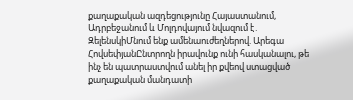քաղաքական ազդեցությունը Հայաստանում, Ադրբեջանում և Մոլդովայում նվազում է․ ԶելենսկիՄնում ենք ամենաուժեղներով. Արեգա ՀովսեփյանԸնտրողն իրավունք ունի հասկանալու, թե ինչ են պատրաստվում անել իր քվեով ստացված քաղաքական մանդատի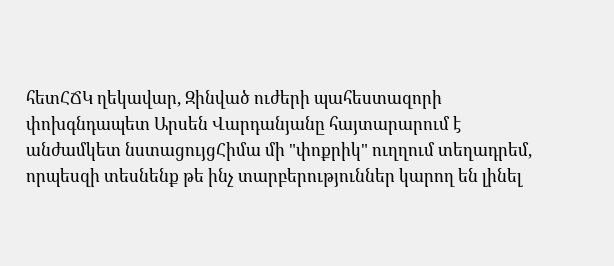հետՀՃԿ ղեկավար, Զինված ուժերի պահեստազորի փոխգնդապետ Արսեն Վարդանյանը հայտարարում է անժամկետ նստացույցՀիմա մի "փոքրիկ" ուղղում տեղադրեմ, որպեսզի տեսնենք թե ինչ տարբերություններ կարող են լինել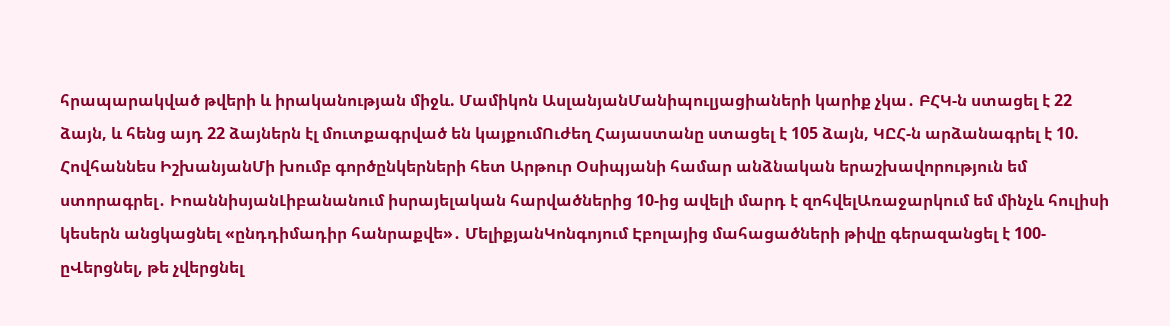հրապարակված թվերի և իրականության միջև. Մամիկոն ԱսլանյանՄանիպուլյացիաների կարիք չկա․ ԲՀԿ-ն ստացել է 22 ձայն, և հենց այդ 22 ձայներն էլ մուտքագրված են կայքումՈւժեղ Հայաստանը ստացել է 105 ձայն, ԿԸՀ-ն արձանագրել է 10. Հովհաննես ԻշխանյանՄի խումբ գործընկերների հետ Արթուր Օսիպյանի համար անձնական երաշխավորություն եմ ստորագրել․ ԻոաննիսյանԼիբանանում իսրայելական հարվածներից 10-ից ավելի մարդ է զոհվելԱռաջարկում եմ մինչև հուլիսի կեսերն անցկացնել «ընդդիմադիր հանրաքվե»․ ՄելիքյանԿոնգոյում Էբոլայից մահացածների թիվը գերազանցել է 100-ըՎերցնել, թե չվերցնել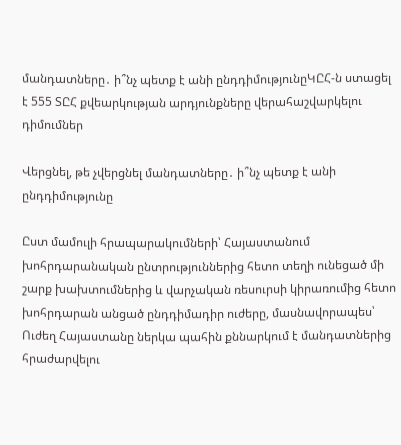մանդատները․ ի՞նչ պետք է անի ընդդիմությունըԿԸՀ-ն ստացել է 555 ՏԸՀ քվեարկության արդյունքները վերահաշվարկելու դիմումներ

Վերցնել, թե չվերցնել մանդատները․ ի՞նչ պետք է անի ընդդիմությունը

Ըստ մամուլի հրապարակումների՝ Հայաստանում խոհրդարանական ընտրություններից հետո տեղի ունեցած մի շարք խախտումներից և վարչական ռեսուրսի կիրառումից հետո խոհրդարան անցած ընդդիմադիր ուժերը, մասնավորապես՝ Ուժեղ Հայաստանը ներկա պահին քննարկում է մանդատներից հրաժարվելու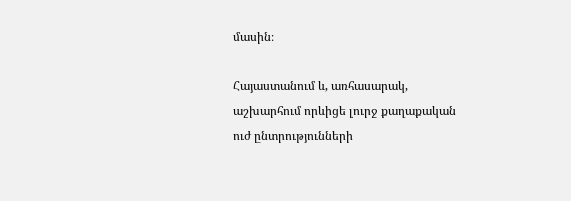մասին։

Հայաստանում և, առհասարակ, աշխարհում որևիցե լուրջ քաղաքական ուժ ընտրությունների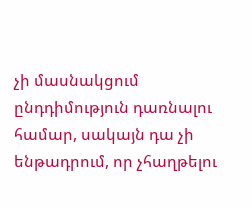չի մասնակցում ընդդիմություն դառնալու համար, սակայն դա չի ենթադրում, որ չհաղթելու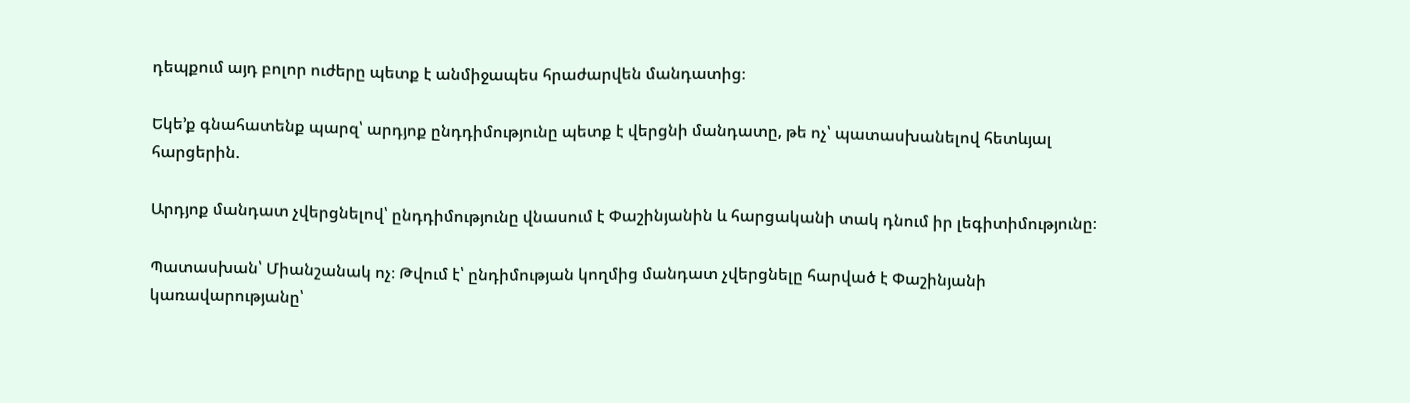դեպքում այդ բոլոր ուժերը պետք է անմիջապես հրաժարվեն մանդատից։

Եկե’ք գնահատենք պարզ՝ արդյոք ընդդիմությունը պետք է վերցնի մանդատը, թե ոչ՝ պատասխանելով հետևյալ հարցերին.

Արդյոք մանդատ չվերցնելով՝ ընդդիմությունը վնասում է Փաշինյանին և հարցականի տակ դնում իր լեգիտիմությունը։

Պատասխան՝ Միանշանակ ոչ։ Թվում է՝ ընդիմության կողմից մանդատ չվերցնելը հարված է Փաշինյանի կառավարությանը՝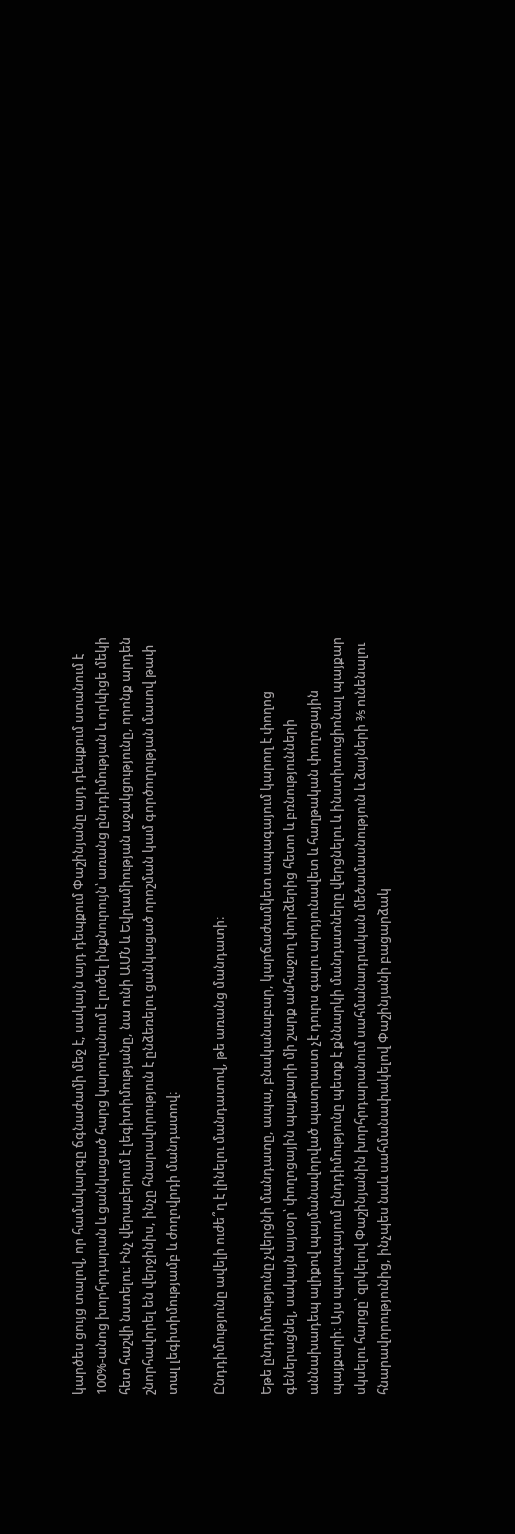կարծես ցույց տալով, որ համակարգը ճգնաժամի մեջ է, սակայն այդ դեպքում Փաշինյանը այդ դեպքում ստանում է 100%-անոց խորհրդարան և ցանկացած հարց կարողանում է լուծել ինքնուրույն՝ առանց ընդդիմության և որևիցե մեկի հետ հաշվի նստելու։ Ինչ վերաբերում է լեգիտիմությանը, նա ունի ԱՄՆ և Եվրամիության աջակցությունը, որոնք արդեն շնորհավորել են վերջինիս, ինչը հնարավորություն է ընձեռելու ցանկացած որոշման կամ գործողության մասով թափ տալ լեգիտիմությամբ և ժողովրդի մանդատով։

Ընդդիմությունը ավելի ուժե՞ղ է լինելու մանդատով, թե առանց մանդատի։

Եթե ընդդիմությունը չվերցնի մանդատը, ապա, բնականաբար, կարճաժամկետ ապագայում կարող է փողոց գեներացնել, սակայն այսօր՝ փողոցային պայքարի մի շարք անհաջող փորձերից հետո և բռնությունների աննախադեպ ալիքով պայմանավորված պատրաստ չէ դուրս գալու արդյունավետ և հաղթական փողոցային պայքարի։ Այս պարագայում ընդդիմությունը պետք է քննարկի մանդատները վերցնելու և ինստիտուցիոնալ պայքար սկսելու հարցը՝ զրկելով Փաշինյանին խորհրդարանում սահմանադրական մեծամասնություն և ձայների ⅗ ունենալու հնարավորությունից, ինչպես նաև սահմանափակելով Փաշինյանի բացարձակ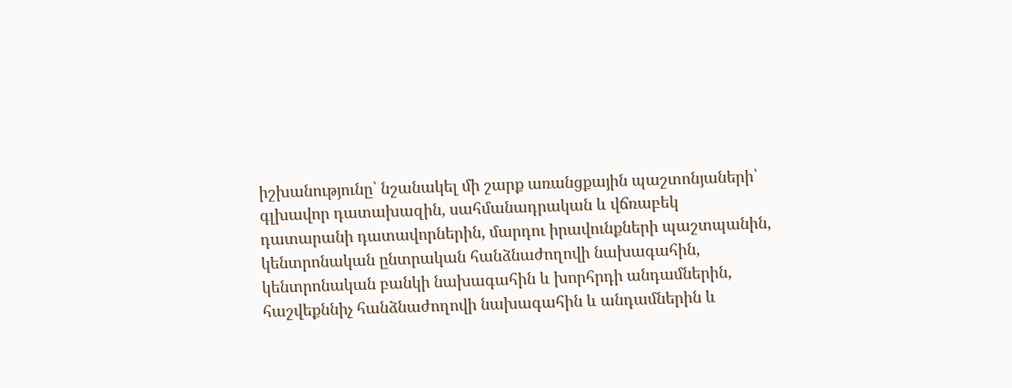իշխանությունը՝ նշանակել մի շարք առանցքային պաշտոնյաների՝ գլխավոր դատախազին, սահմանադրական և վճռաբեկ դատարանի դատավորներին, մարդու իրավունքների պաշտպանին, կենտրոնական ընտրական հանձնաժողովի նախագահին, կենտրոնական բանկի նախագահին և խորհրդի անդամներին, հաշվեքննիչ հանձնաժողովի նախագահին և անդամներին և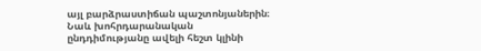այլ բարձրաստիճան պաշտոնյաներին։ Նաև խոհրդարանական ընդդիմությանը ավելի հեշտ կլինի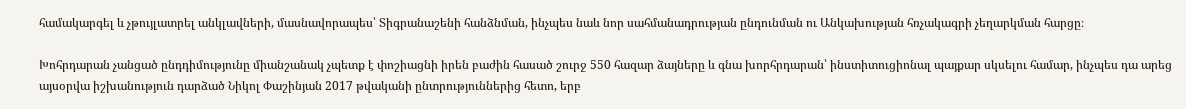համակարգել և չթույլատրել անկլավների, մասնավորապես՝ Տիգրանաշենի հանձնման, ինչպես նաև նոր սահմանադրության ընդունման ու Անկախության հռչակագրի չեղարկման հարցը։

Խոհրդարան չանցած ընդդիմությունը միանշանակ չպետք է փոշիացնի իրեն բաժին հասած շուրջ 550 հազար ձայները և գնա խորհրդարան՝ ինստիտուցիոնալ պայքար սկսելու համար, ինչպես դա արեց այսօրվա իշխանություն դարձած Նիկոլ Փաշինյան 2017 թվականի ընտրություններից հետո, երբ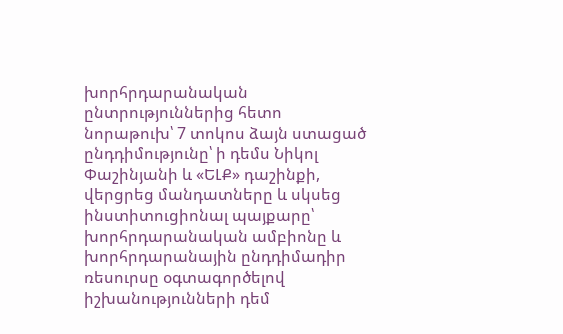խորհրդարանական ընտրություններից հետո նորաթուխ՝ 7 տոկոս ձայն ստացած ընդդիմությունը՝ ի դեմս Նիկոլ Փաշինյանի և «ԵԼՔ» դաշինքի, վերցրեց մանդատները և սկսեց ինստիտուցիոնալ պայքարը՝ խորհրդարանական ամբիոնը և խորհրդարանային ընդդիմադիր ռեսուրսը օգտագործելով իշխանությունների դեմ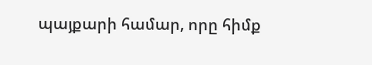պայքարի համար, որը հիմք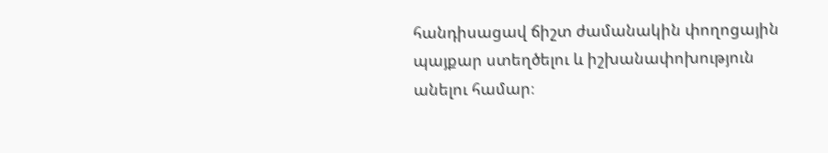հանդիսացավ ճիշտ ժամանակին փողոցային պայքար ստեղծելու և իշխանափոխություն անելու համար։